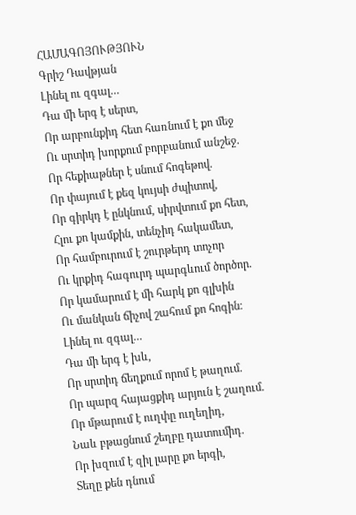ՀԱՄԱԳՈՅՈՒԹՅՈՒՆ
Գրիշ Դավթյան
Լինել ու զգալ...
Դա մի երգ է սերտ,
Որ արբունքիդ հետ հառնում է քո մեջ
Ու սրտիդ խորքում բորբանում անշեջ.
Որ հեքիաթներ է սնում հոգեթով.
Որ փայում է քեզ կույսի ժպիտով,
Որ գիրկդ է ընկնում, սիրվտում քո հետ,
Հլու քո կամքին, տենչիդ հակամետ,
Որ համբուրում է շուրթերդ տոչոր
Ու կրքիդ հագուրդ պարգևում ծործոր.
Որ կամարում է մի հարկ քո գլխին
Ու մանկան ճիչով շահում քո հոգին։
Լինել ու զգալ...
Դա մի երգ է խև,
Որ սրտիդ ճեղքում որոմ է թաղում.
Որ պարզ հայացքիդ արյուն է շաղում.
Որ մթարում է ուղփը ուղեղիդ,
Նաև բթացնում շեղբը դատումիդ.
Որ խզում է զիլ լարը քո երգի,
Տեղը քեն դնում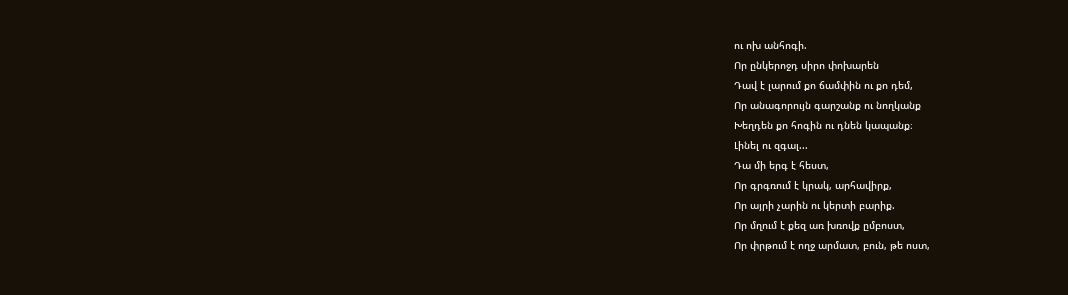ու ոխ անհոգի.
Որ ընկերոջդ սիրո փոխարեն
Դավ է լարում քո ճամփին ու քո դեմ,
Որ անագորույն գարշանք ու նողկանք
Խեղդեն քո հոգին ու դնեն կապանք։
Լինել ու զգալ...
Դա մի երգ է հեստ,
Որ գրգռում է կրակ, արհավիրք,
Որ այրի չարին ու կերտի բարիք.
Որ մղում է քեզ առ խռովք ըմբոստ,
Որ փրթում է ողջ արմատ, բուն, թե ոստ,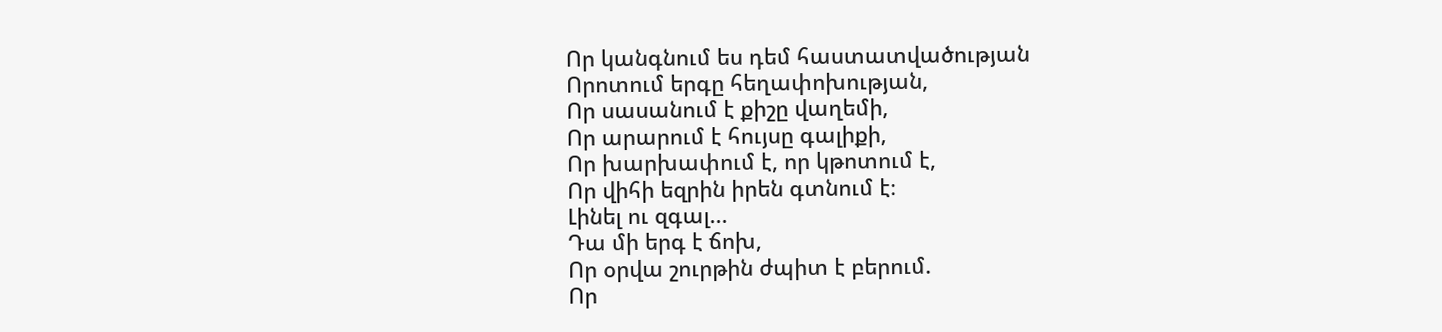Որ կանգնում ես դեմ հաստատվածության
Որոտում երգը հեղափոխության,
Որ սասանում է քիշը վաղեմի,
Որ արարում է հույսը գալիքի,
Որ խարխափում է, որ կթոտում է,
Որ վիհի եզրին իրեն գտնում է։
Լինել ու զգալ...
Դա մի երգ է ճոխ,
Որ օրվա շուրթին ժպիտ է բերում.
Որ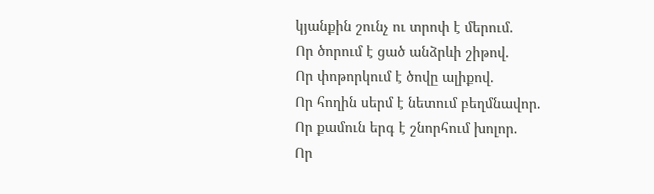կյանքին շունչ ու տրոփ է մերում.
Որ ծորում է ցած անձրևի շիթով.
Որ փոթորկում է ծովը ալիքով.
Որ հողին սերմ է նետում բեղմնավոր.
Որ քամուն երգ է շնորհում խոլոր.
Որ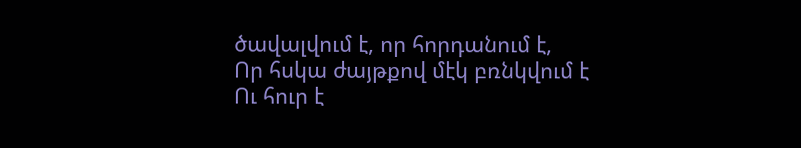ծավալվում է, որ հորդանում է,
Որ հսկա ժայթքով մէկ բռնկվում է
Ու հուր է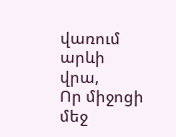վառում արևի վրա,
Որ միջոցի մեջ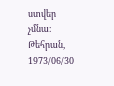ստվեր չմնա։
Թեհրան, 1973/06/30